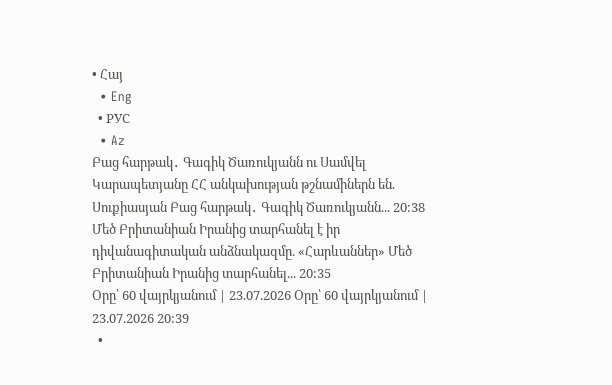• Հայ
  • Eng
  • РУС
  • Az
Բաց հարթակ․ Գագիկ Ծառուկյանն ու Սամվել Կարապետյանը ՀՀ անկախության թշնամիներն են. Սուքիասյան Բաց հարթակ․ Գագիկ Ծառուկյանն... 20:38
Մեծ Բրիտանիան Իրանից տարհանել է իր դիվանագիտական անձնակազմը. «Հարևաններ» Մեծ Բրիտանիան Իրանից տարհանել... 20:35
Օրը՝ 60 վայրկյանում | 23.07.2026 Օրը՝ 60 վայրկյանում | 23.07.2026 20:39
  •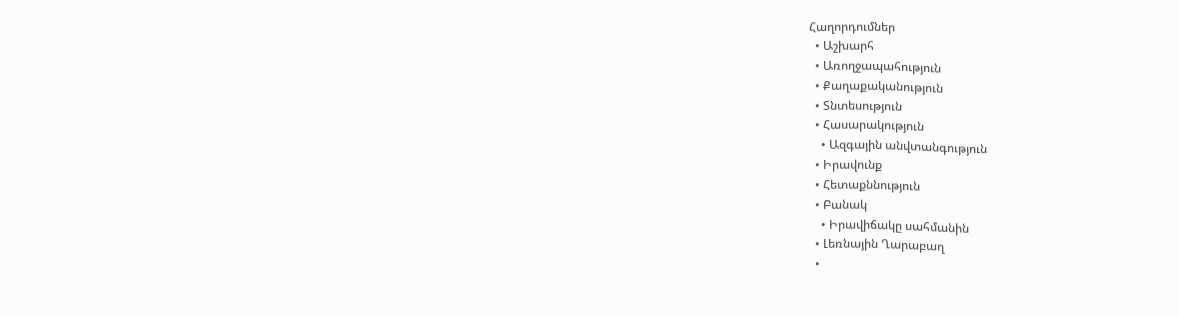Հաղորդումներ
  • Աշխարհ
  • Առողջապահություն
  • Քաղաքականություն
  • Տնտեսություն
  • Հասարակություն
    • Ազգային անվտանգություն
  • Իրավունք
  • Հետաքննություն
  • Բանակ
    • Իրավիճակը սահմանին
  • Լեռնային Ղարաբաղ
  •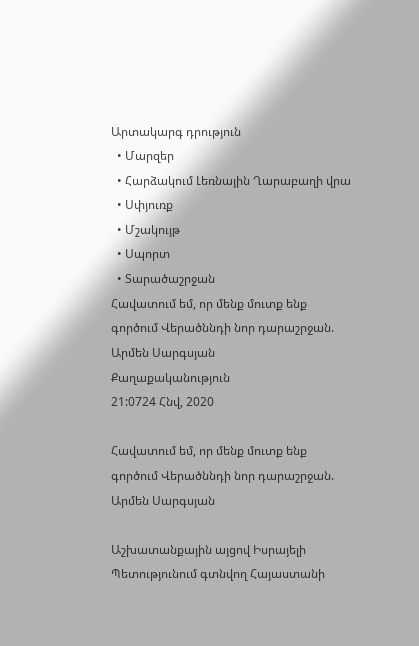Արտակարգ դրություն
  • Մարզեր
  • Հարձակում Լեռնային Ղարաբաղի վրա
  • Սփյուռք
  • Մշակույթ
  • Սպորտ
  • Տարածաշրջան
Հավատում եմ, որ մենք մուտք ենք գործում Վերածննդի նոր դարաշրջան. Արմեն Սարգսյան
Քաղաքականություն
21:0724 Հնվ, 2020

Հավատում եմ, որ մենք մուտք ենք գործում Վերածննդի նոր դարաշրջան. Արմեն Սարգսյան

Աշխատանքային այցով Իսրայելի Պետությունում գտնվող Հայաստանի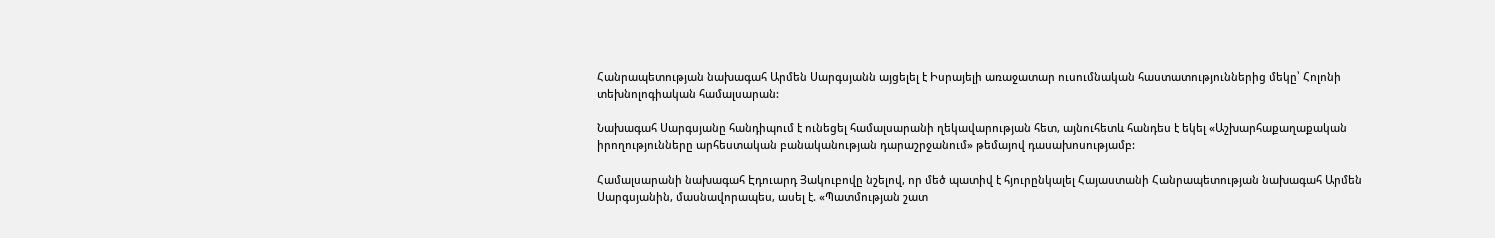Հանրապետության նախագահ Արմեն Սարգսյանն այցելել է Իսրայելի առաջատար ուսումնական հաստատություններից մեկը՝ Հոլոնի տեխնոլոգիական համալսարան:

Նախագահ Սարգսյանը հանդիպում է ունեցել համալսարանի ղեկավարության հետ, այնուհետև հանդես է եկել «Աշխարհաքաղաքական իրողությունները արհեստական բանականության դարաշրջանում» թեմայով դասախոսությամբ:

Համալսարանի նախագահ Էդուարդ Յակուբովը նշելով, որ մեծ պատիվ է հյուրընկալել Հայաստանի Հանրապետության նախագահ Արմեն Սարգսյանին, մասնավորապես, ասել է. «Պատմության շատ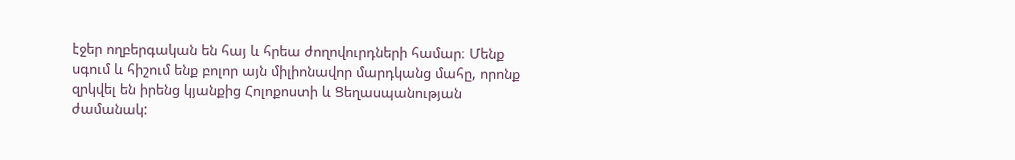էջեր ողբերգական են հայ և հրեա ժողովուրդների համար։ Մենք սգում և հիշում ենք բոլոր այն միլիոնավոր մարդկանց մահը, որոնք զրկվել են իրենց կյանքից Հոլոքոստի և Ցեղասպանության ժամանակ: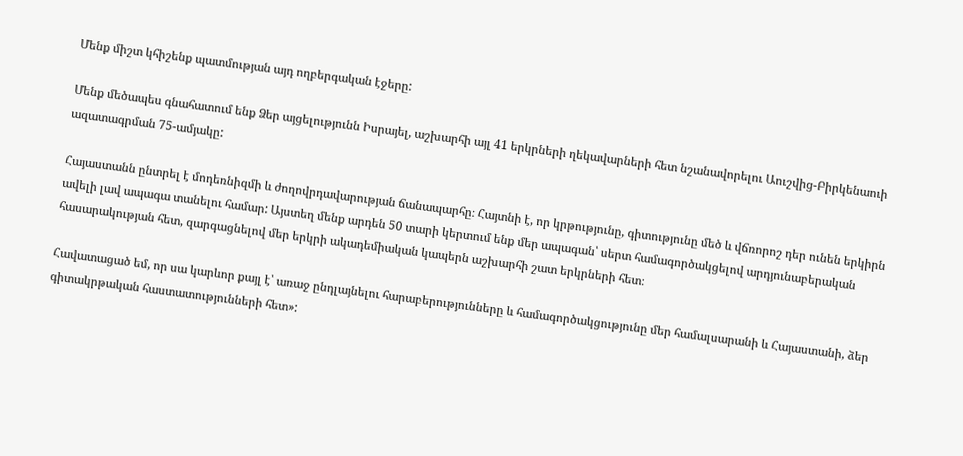Մենք միշտ կհիշենք պատմության այդ ողբերգական էջերը:

Մենք մեծապես գնահատում ենք Ձեր այցելությունն Իսրայել, աշխարհի այլ 41 երկրների ղեկավարների հետ նշանավորելու Աուշվից-Բիրկենաուի ազատագրման 75-ամյակը:

Հայաստանն ընտրել է մոդեռնիզմի և ժողովրդավարության ճանապարհը։ Հայտնի է, որ կրթությունը, գիտությունը մեծ և վճռորոշ դեր ունեն երկիրն ավելի լավ ապագա տանելու համար: Այստեղ մենք արդեն 50 տարի կերտում ենք մեր ապագան՝ սերտ համագործակցելով արդյունաբերական հասարակության հետ, զարգացնելով մեր երկրի ակադեմիական կապերն աշխարհի շատ երկրների հետ։

Հավատացած եմ, որ սա կարևոր քայլ է՝ առաջ ընդլայնելու հարաբերությունները և համագործակցությունը մեր համալսարանի և Հայաստանի, ձեր գիտակրթական հաստատությունների հետ»: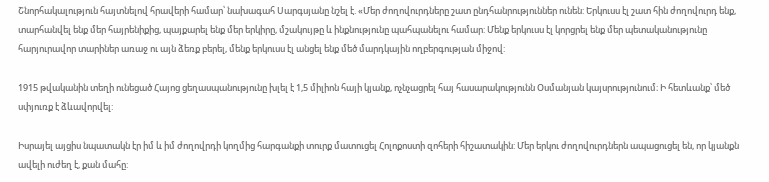Շնորհակալություն հայտնելով հրավերի համար՝ նախագահ Սարգսյանը նշել է. «Մեր ժողովուրդները շատ ընդհանրություններ ունեն: Երկուսս էլ շատ հին ժողովուրդ ենք, տարհանվել ենք մեր հայրենիքից, պայքարել ենք մեր երկիրը, մշակույթը և ինքնությունը պահպանելու համար: Մենք երկուսս էլ կորցրել ենք մեր պետականությունը հարյուրավոր տարիներ առաջ ու այն ձեռք բերել, մենք երկուսս էլ անցել ենք մեծ մարդկային ողբերգության միջով:

1915 թվականին տեղի ունեցած Հայոց ցեղասպանությունը խլել է 1,5 միլիոն հայի կյանք, ոչնչացրել հայ հասարակությունն Օսմանյան կայսրությունում։ Ի հետևանք՝ մեծ սփյուռք է ձևավորվել:

Իսրայել այցիս նպատակն էր իմ և իմ ժողովրդի կողմից հարգանքի տուրք մատուցել Հոլոքոստի զոհերի հիշատակին: Մեր երկու ժողովուրդներն ապացուցել են, որ կյանքն ավելի ուժեղ է, քան մահը: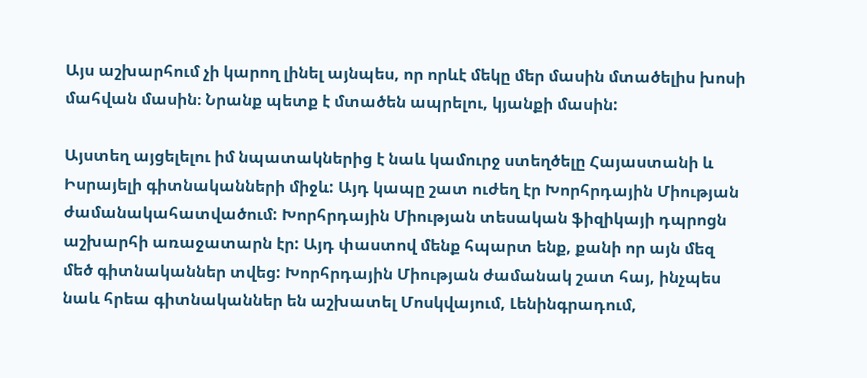Այս աշխարհում չի կարող լինել այնպես, որ որևէ մեկը մեր մասին մտածելիս խոսի մահվան մասին։ Նրանք պետք է մտածեն ապրելու, կյանքի մասին:

Այստեղ այցելելու իմ նպատակներից է նաև կամուրջ ստեղծելը Հայաստանի և Իսրայելի գիտնականների միջև: Այդ կապը շատ ուժեղ էր Խորհրդային Միության ժամանակահատվածում: Խորհրդային Միության տեսական ֆիզիկայի դպրոցն աշխարհի առաջատարն էր: Այդ փաստով մենք հպարտ ենք, քանի որ այն մեզ մեծ գիտնականներ տվեց: Խորհրդային Միության ժամանակ շատ հայ, ինչպես նաև հրեա գիտնականներ են աշխատել Մոսկվայում, Լենինգրադում,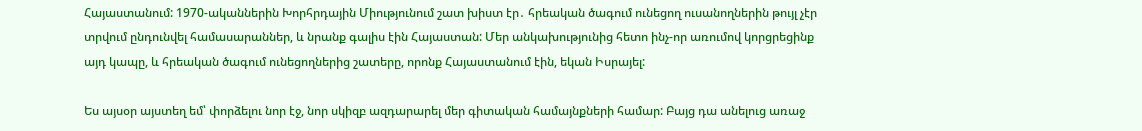Հայաստանում: 1970-ականներին Խորհրդային Միությունում շատ խիստ էր․ հրեական ծագում ունեցող ուսանողներին թույլ չէր տրվում ընդունվել համասարաններ, և նրանք գալիս էին Հայաստան: Մեր անկախությունից հետո ինչ-որ առումով կորցրեցինք այդ կապը, և հրեական ծագում ունեցողներից շատերը, որոնք Հայաստանում էին, եկան Իսրայել:

Ես այսօր այստեղ եմ՝ փորձելու նոր էջ, նոր սկիզբ ազդարարել մեր գիտական համայնքների համար: Բայց դա անելուց առաջ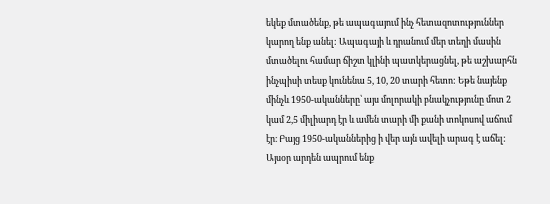եկեք մտածենք, թե ապագայում ինչ հետազոտություններ կարող ենք անել: Ապագայի և դրանում մեր տեղի մասին մտածելու համար ճիշտ կլինի պատկերացնել, թե աշխարհն ինչպիսի տեսք կունենա 5, 10, 20 տարի հետո: Եթե նայենք մինչև 1950-ականները՝ այս մոլորակի բնակչությունը մոտ 2 կամ 2,5 միլիարդ էր և ամեն տարի մի քանի տոկոսով աճում էր։ Բայց 1950-ականներից ի վեր այն ավելի արագ է աճել: Այսօր արդեն ապրում ենք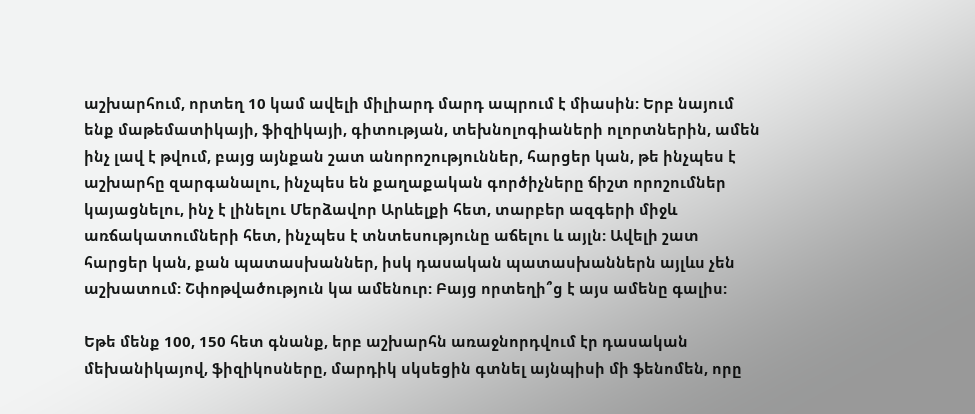աշխարհում, որտեղ 10 կամ ավելի միլիարդ մարդ ապրում է միասին: Երբ նայում ենք մաթեմատիկայի, ֆիզիկայի, գիտության, տեխնոլոգիաների ոլորտներին, ամեն ինչ լավ է թվում, բայց այնքան շատ անորոշություններ, հարցեր կան, թե ինչպես է աշխարհը զարգանալու, ինչպես են քաղաքական գործիչները ճիշտ որոշումներ կայացնելու, ինչ է լինելու Մերձավոր Արևելքի հետ, տարբեր ազգերի միջև առճակատումների հետ, ինչպես է տնտեսությունը աճելու և այլն: Ավելի շատ հարցեր կան, քան պատասխաններ, իսկ դասական պատասխաններն այլևս չեն աշխատում: Շփոթվածություն կա ամենուր: Բայց որտեղի՞ց է այս ամենը գալիս:

Եթե մենք 100, 150 հետ գնանք, երբ աշխարհն առաջնորդվում էր դասական մեխանիկայով, ֆիզիկոսները, մարդիկ սկսեցին գտնել այնպիսի մի ֆենոմեն, որը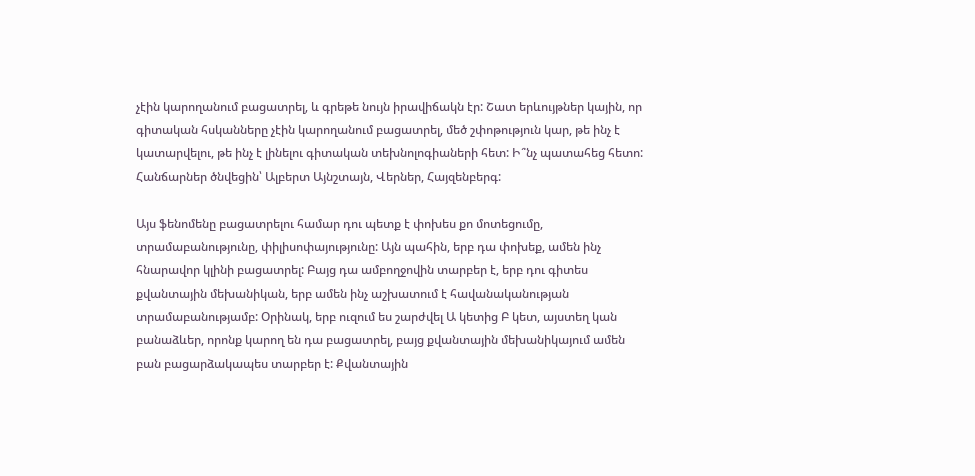չէին կարողանում բացատրել, և գրեթե նույն իրավիճակն էր: Շատ երևույթներ կային, որ գիտական հսկանները չէին կարողանում բացատրել, մեծ շփոթություն կար, թե ինչ է կատարվելու, թե ինչ է լինելու գիտական տեխնոլոգիաների հետ: Ի՞նչ պատահեց հետո: Հանճարներ ծնվեցին՝ Ալբերտ Այնշտայն, Վերներ, Հայզենբերգ:

Այս ֆենոմենը բացատրելու համար դու պետք է փոխես քո մոտեցումը, տրամաբանությունը, փիլիսոփայությունը: Այն պահին, երբ դա փոխեք, ամեն ինչ հնարավոր կլինի բացատրել: Բայց դա ամբողջովին տարբեր է, երբ դու գիտես քվանտային մեխանիկան, երբ ամեն ինչ աշխատում է հավանականության տրամաբանությամբ: Օրինակ, երբ ուզում ես շարժվել Ա կետից Բ կետ, այստեղ կան բանաձևեր, որոնք կարող են դա բացատրել, բայց քվանտային մեխանիկայում ամեն բան բացարձակապես տարբեր է: Քվանտային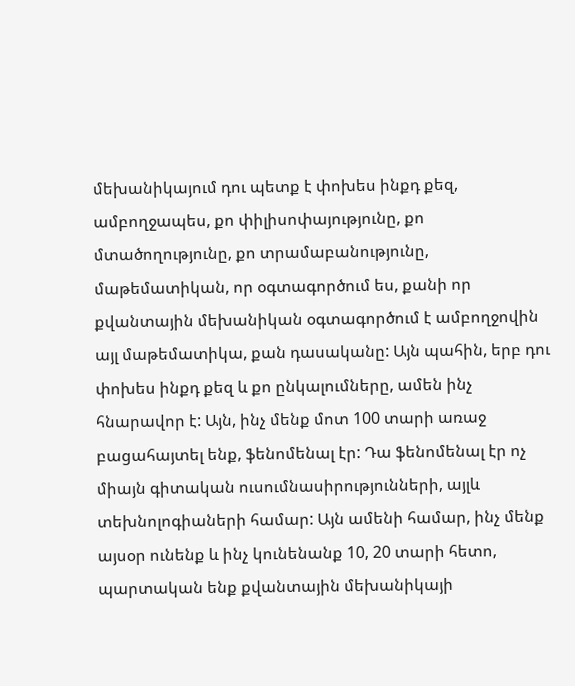մեխանիկայում դու պետք է փոխես ինքդ քեզ, ամբողջապես, քո փիլիսոփայությունը, քո մտածողությունը, քո տրամաբանությունը, մաթեմատիկան, որ օգտագործում ես, քանի որ քվանտային մեխանիկան օգտագործում է ամբողջովին այլ մաթեմատիկա, քան դասականը: Այն պահին, երբ դու փոխես ինքդ քեզ և քո ընկալումները, ամեն ինչ հնարավոր է: Այն, ինչ մենք մոտ 100 տարի առաջ բացահայտել ենք, ֆենոմենալ էր: Դա ֆենոմենալ էր ոչ միայն գիտական ուսումնասիրությունների, այլև տեխնոլոգիաների համար: Այն ամենի համար, ինչ մենք այսօր ունենք և ինչ կունենանք 10, 20 տարի հետո, պարտական ենք քվանտային մեխանիկայի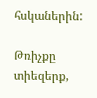հսկաներին:

Թռիչքը տիեզերք,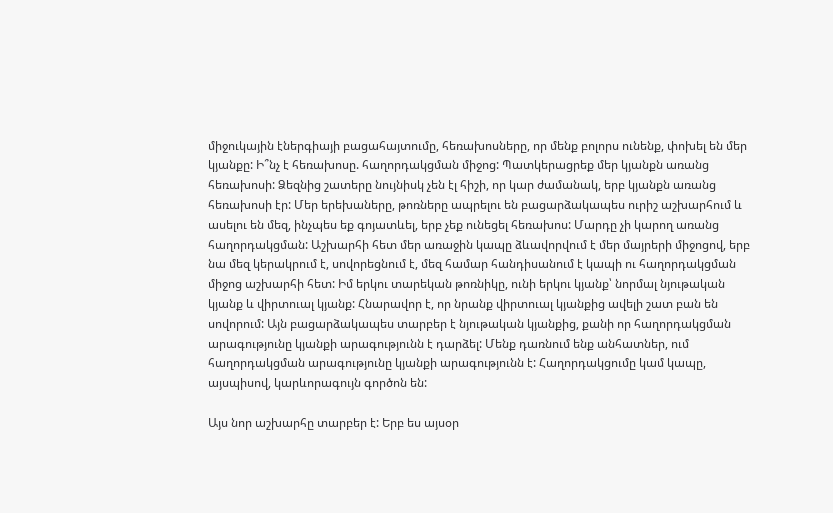միջուկային էներգիայի բացահայտումը, հեռախոսները, որ մենք բոլորս ունենք, փոխել են մեր կյանքը: Ի՞նչ է հեռախոսը. հաղորդակցման միջոց: Պատկերացրեք մեր կյանքն առանց հեռախոսի: Ձեզնից շատերը նույնիսկ չեն էլ հիշի, որ կար ժամանակ, երբ կյանքն առանց հեռախոսի էր: Մեր երեխաները, թոռները ապրելու են բացարձակապես ուրիշ աշխարհում և ասելու են մեզ, ինչպես եք գոյատևել, երբ չեք ունեցել հեռախոս: Մարդը չի կարող առանց հաղորդակցման: Աշխարհի հետ մեր առաջին կապը ձևավորվում է մեր մայրերի միջոցով, երբ նա մեզ կերակրում է, սովորեցնում է, մեզ համար հանդիսանում է կապի ու հաղորդակցման միջոց աշխարհի հետ: Իմ երկու տարեկան թոռնիկը, ունի երկու կյանք՝ նորմալ նյութական կյանք և վիրտուալ կյանք: Հնարավոր է, որ նրանք վիրտուալ կյանքից ավելի շատ բան են սովորում: Այն բացարձակապես տարբեր է նյութական կյանքից, քանի որ հաղորդակցման արագությունը կյանքի արագությունն է դարձել: Մենք դառնում ենք անհատներ, ում հաղորդակցման արագությունը կյանքի արագությունն է: Հաղորդակցումը կամ կապը, այսպիսով, կարևորագույն գործոն են:

Այս նոր աշխարհը տարբեր է: Երբ ես այսօր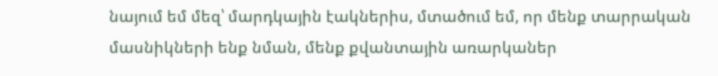նայում եմ մեզ՝ մարդկային էակներիս, մտածում եմ, որ մենք տարրական մասնիկների ենք նման, մենք քվանտային առարկաներ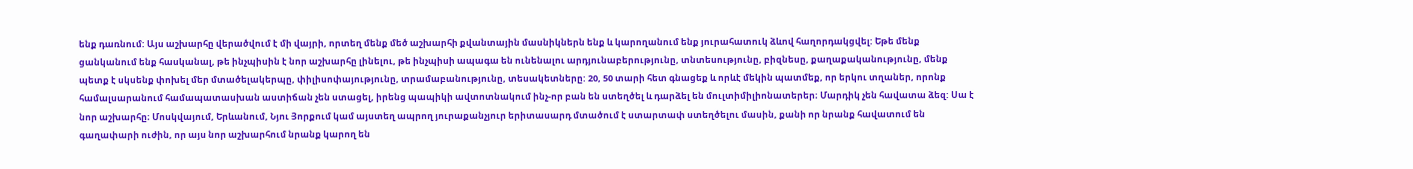ենք դառնում: Այս աշխարհը վերածվում է մի վայրի, որտեղ մենք մեծ աշխարհի քվանտային մասնիկներն ենք և կարողանում ենք յուրահատուկ ձևով հաղորդակցվել: Եթե մենք ցանկանում ենք հասկանալ, թե ինչպիսին է նոր աշխարհը լինելու, թե ինչպիսի ապագա են ունենալու արդյունաբերությունը, տնտեսությունը, բիզնեսը, քաղաքականությունը, մենք պետք է սկսենք փոխել մեր մտածելակերպը, փիլիսոփայությունը, տրամաբանությունը, տեսակետները: 20, 50 տարի հետ գնացեք և որևէ մեկին պատմեք, որ երկու տղաներ, որոնք համալսարանում համապատասխան աստիճան չեն ստացել, իրենց պապիկի ավտոտնակում ինչ-որ բան են ստեղծել և դարձել են մուլտիմիլիոնատերեր։ Մարդիկ չեն հավատա ձեզ: Սա է նոր աշխարհը։ Մոսկվայում, Երևանում, Նյու Յորքում կամ այստեղ ապրող յուրաքանչյուր երիտասարդ մտածում է ստարտափ ստեղծելու մասին, քանի որ նրանք հավատում են գաղափարի ուժին, որ այս նոր աշխարհում նրանք կարող են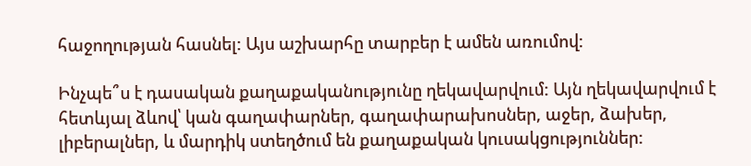հաջողության հասնել: Այս աշխարհը տարբեր է ամեն առումով:

Ինչպե՞ս է դասական քաղաքականությունը ղեկավարվում: Այն ղեկավարվում է հետևյալ ձևով՝ կան գաղափարներ, գաղափարախոսներ, աջեր, ձախեր, լիբերալներ, և մարդիկ ստեղծում են քաղաքական կուսակցություններ: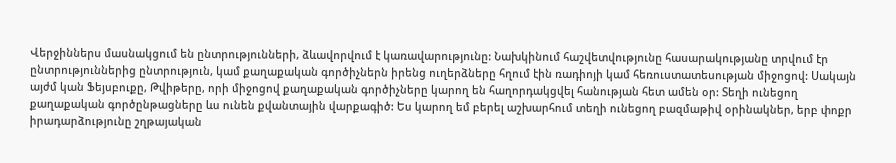Վերջիններս մասնակցում են ընտրությունների, ձևավորվում է կառավարությունը: Նախկինում հաշվետվությունը հասարակությանը տրվում էր ընտրություններից ընտրություն, կամ քաղաքական գործիչներն իրենց ուղերձները հղում էին ռադիոյի կամ հեռուստատեսության միջոցով: Սակայն այժմ կան Ֆեյսբուքը, Թվիթերը, որի միջոցով քաղաքական գործիչները կարող են հաղորդակցվել հանության հետ ամեն օր: Տեղի ունեցող քաղաքական գործընթացները ևս ունեն քվանտային վարքագիծ: Ես կարող եմ բերել աշխարհում տեղի ունեցող բազմաթիվ օրինակներ, երբ փոքր իրադարձությունը շղթայական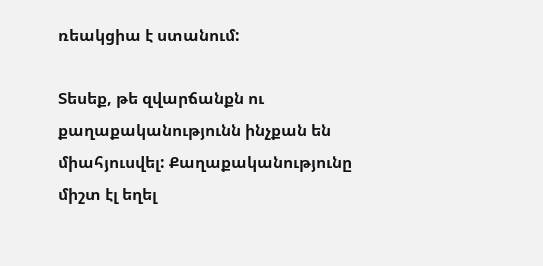ռեակցիա է ստանում:

Տեսեք, թե զվարճանքն ու քաղաքականությունն ինչքան են միահյուսվել: Քաղաքականությունը միշտ էլ եղել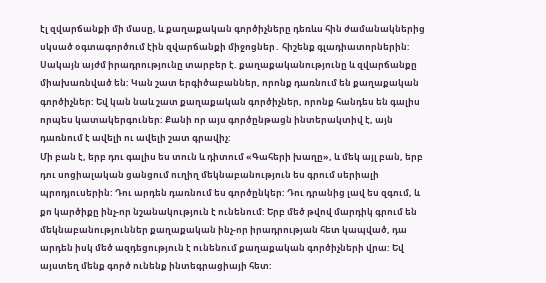էլ զվարճանքի մի մասը, և քաղաքական գործիչները դեռևս հին ժամանակներից սկսած օգտագործում էին զվարճանքի միջոցներ․ հիշենք գլադիատորներին: Սակայն այժմ իրադրությունը տարբեր է. քաղաքականությունը և զվարճանքը միախառնված են: Կան շատ երգիծաբաններ, որոնք դառնում են քաղաքական գործիչներ: Եվ կան նաև շատ քաղաքական գործիչներ, որոնք հանդես են գալիս որպես կատակերգուներ: Քանի որ այս գործընթացն ինտերակտիվ է, այն դառնում է ավելի ու ավելի շատ գրավիչ:
Մի բան է, երբ դու գալիս ես տուն և դիտում «Գահերի խաղը», և մեկ այլ բան, երբ դու սոցիալական ցանցում ուղիղ մեկնաբանություն ես գրում սերիալի պրոդյուսերին: Դու արդեն դառնում ես գործընկեր: Դու դրանից լավ ես զգում, և քո կարծիքը ինչ-որ նշանակություն է ունենում: Երբ մեծ թվով մարդիկ գրում են մեկնաբանություններ քաղաքական ինչ-որ իրադրության հետ կապված, դա արդեն իսկ մեծ ազդեցություն է ունենում քաղաքական գործիչների վրա: Եվ այստեղ մենք գործ ունենք ինտեգրացիայի հետ: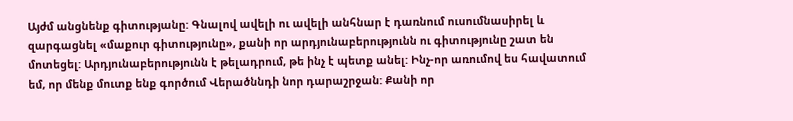Այժմ անցնենք գիտությանը: Գնալով ավելի ու ավելի անհնար է դառնում ուսումնասիրել և զարգացնել «մաքուր գիտությունը», քանի որ արդյունաբերությունն ու գիտությունը շատ են մոտեցել: Արդյունաբերությունն է թելադրում, թե ինչ է պետք անել: Ինչ-որ առումով ես հավատում եմ, որ մենք մուտք ենք գործում Վերածննդի նոր դարաշրջան: Քանի որ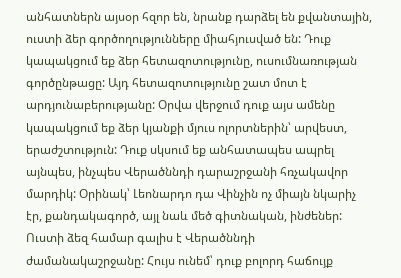անհատներն այսօր հզոր են, նրանք դարձել են քվանտային, ուստի ձեր գործողությունները միահյուսված են: Դուք կապակցում եք ձեր հետազոտությունը, ուսումնառության գործընթացը: Այդ հետազոտությունը շատ մոտ է արդյունաբերությանը: Օրվա վերջում դուք այս ամենը կապակցում եք ձեր կյանքի մյուս ոլորտներին՝ արվեստ, երաժշտություն: Դուք սկսում եք անհատապես ապրել այնպես, ինչպես Վերածննդի դարաշրջանի հռչակավոր մարդիկ: Օրինակ՝ Լեոնարդո դա Վինչին ոչ միայն նկարիչ էր, քանդակագործ, այլ նաև մեծ գիտնական, ինժեներ: Ուստի ձեզ համար գալիս է Վերածննդի ժամանակաշրջանը: Հույս ունեմ՝ դուք բոլորդ հաճույք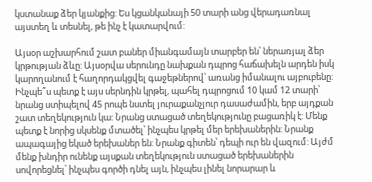կստանաք ձեր կյանքից: Ես կցանկանայի 50 տարի անց վերադառնալ այստեղ և տեսնել, թե ինչ է կատարվում:

Այսօր աշխարհում շատ բաներ միանգամայն տարբեր են՝ ներառյալ ձեր կրթության ձևը: Այսօրվա սերունդը նախքան դպրոց հաճախելն արդեն իսկ կարողանում է հաղորդակցվել գաջեթներով՝ առանց իմանալու այբուբենը: Ինչպե՞ս պետք է այս սերնդին կրթել, պահել դպրոցում 10 կամ 12 տարի՝ նրանց ստիպելով 45 րոպե նստել յուրաքանչյուր դասաժամին, երբ այդքան շատ տեղեկություն կա: Նրանց ստացած տեղեկությունը բացառիկ է: Մենք պետք է նորից սկսենք մտածել՝ ինչպես կրթել մեր երեխաներին: Նրանք ապագայից եկած երեխաներ են: Նրանք գիտեն՝ դեպի ուր են վազում: Այժմ մենք խնդիր ունենք այսքան տեղեկություն ստացած երեխաներին սովորեցնել՝ ինչպես գործի դնել այն, ինչպես լինել նորարար և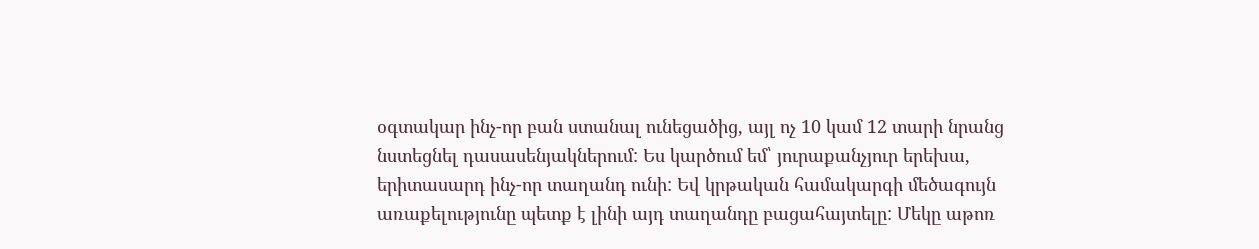օգտակար ինչ-որ բան ստանալ ունեցածից, այլ ոչ 10 կամ 12 տարի նրանց նստեցնել դասասենյակներում: Ես կարծում եմ՝ յուրաքանչյուր երեխա, երիտասարդ ինչ-որ տաղանդ ունի: Եվ կրթական համակարգի մեծագույն առաքելությունը պետք է լինի այդ տաղանդը բացահայտելը: Մեկը աթոռ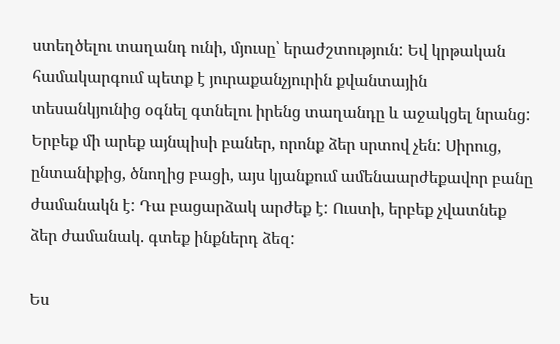ստեղծելու տաղանդ ունի, մյուսը՝ երաժշտություն: Եվ կրթական համակարգում պետք է յուրաքանչյուրին քվանտային տեսանկյունից օգնել գտնելու իրենց տաղանդը և աջակցել նրանց: Երբեք մի արեք այնպիսի բաներ, որոնք ձեր սրտով չեն: Սիրուց, ընտանիքից, ծնողից բացի, այս կյանքում ամենաարժեքավոր բանը ժամանակն է: Դա բացարձակ արժեք է: Ուստի, երբեք չվատնեք ձեր ժամանակ. գտեք ինքներդ ձեզ:

Ես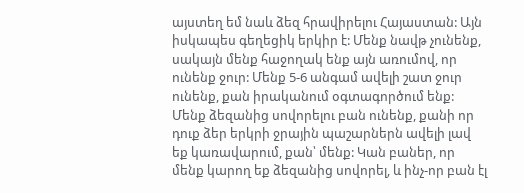այստեղ եմ նաև ձեզ հրավիրելու Հայաստան: Այն իսկապես գեղեցիկ երկիր է: Մենք նավթ չունենք, սակայն մենք հաջողակ ենք այն առումով, որ ունենք ջուր: Մենք 5-6 անգամ ավելի շատ ջուր ունենք, քան իրականում օգտագործում ենք: Մենք ձեզանից սովորելու բան ունենք, քանի որ դուք ձեր երկրի ջրային պաշարներն ավելի լավ եք կառավարում, քան՝ մենք: Կան բաներ, որ մենք կարող եք ձեզանից սովորել, և ինչ-որ բան էլ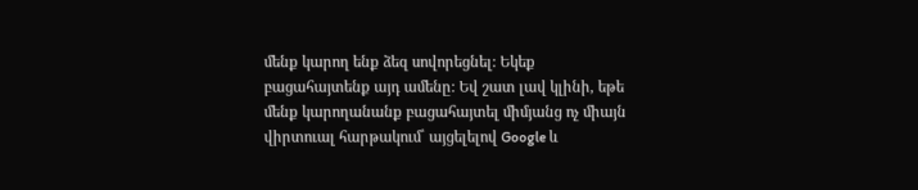մենք կարող ենք ձեզ սովորեցնել: Եկեք բացահայտենք այդ ամենը: Եվ շատ լավ կլինի, եթե մենք կարողանանք բացահայտել միմյանց ոչ միայն վիրտուալ հարթակում՝ այցելելով Google և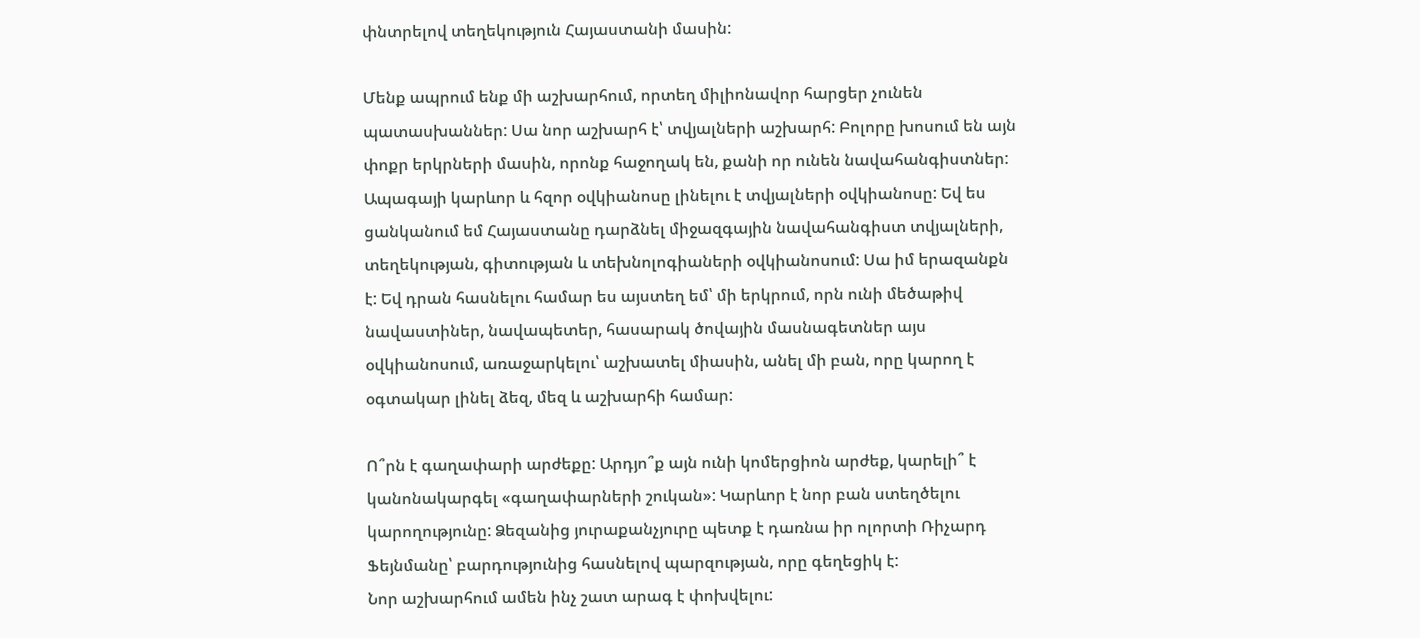փնտրելով տեղեկություն Հայաստանի մասին:

Մենք ապրում ենք մի աշխարհում, որտեղ միլիոնավոր հարցեր չունեն պատասխաններ: Սա նոր աշխարհ է՝ տվյալների աշխարհ: Բոլորը խոսում են այն փոքր երկրների մասին, որոնք հաջողակ են, քանի որ ունեն նավահանգիստներ: Ապագայի կարևոր և հզոր օվկիանոսը լինելու է տվյալների օվկիանոսը: Եվ ես ցանկանում եմ Հայաստանը դարձնել միջազգային նավահանգիստ տվյալների, տեղեկության, գիտության և տեխնոլոգիաների օվկիանոսում: Սա իմ երազանքն է: Եվ դրան հասնելու համար ես այստեղ եմ՝ մի երկրում, որն ունի մեծաթիվ նավաստիներ, նավապետեր, հասարակ ծովային մասնագետներ այս օվկիանոսում, առաջարկելու՝ աշխատել միասին, անել մի բան, որը կարող է օգտակար լինել ձեզ, մեզ և աշխարհի համար:

Ո՞րն է գաղափարի արժեքը: Արդյո՞ք այն ունի կոմերցիոն արժեք, կարելի՞ է կանոնակարգել «գաղափարների շուկան»: Կարևոր է նոր բան ստեղծելու կարողությունը: Ձեզանից յուրաքանչյուրը պետք է դառնա իր ոլորտի Ռիչարդ Ֆեյնմանը՝ բարդությունից հասնելով պարզության, որը գեղեցիկ է:
Նոր աշխարհում ամեն ինչ շատ արագ է փոխվելու: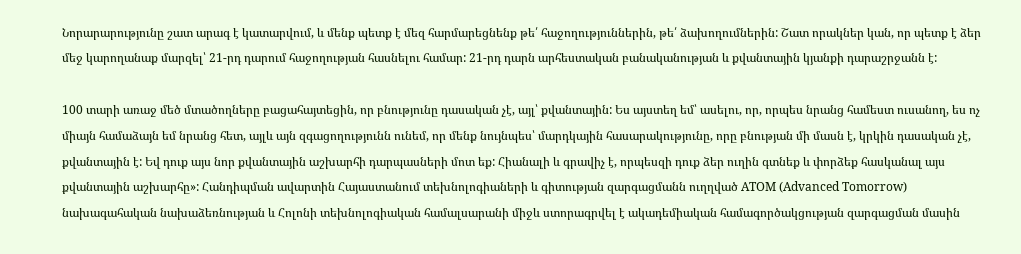Նորարարությունը շատ արագ է կատարվում, և մենք պետք է մեզ հարմարեցնենք թե՛ հաջողություններին, թե՛ ձախողումներին: Շատ որակներ կան, որ պետք է ձեր մեջ կարողանաք մարզել՝ 21-րդ դարում հաջողության հասնելու համար: 21-րդ դարն արհեստական բանականության և քվանտային կյանքի դարաշրջանն է:

100 տարի առաջ մեծ մտածողները բացահայտեցին, որ բնությունը դասական չէ, այլ՝ քվանտային: Ես այստեղ եմ՝ ասելու, որ, որպես նրանց համեստ ուսանող, ես ոչ միայն համաձայն եմ նրանց հետ, այլև այն զգացողությունն ունեմ, որ մենք նույնպես՝ մարդկային հասարակությունը, որը բնության մի մասն է, կրկին դասական չէ, քվանտային է: Եվ դուք այս նոր քվանտային աշխարհի դարպասների մոտ եք: Հիանալի և գրավիչ է, որպեսզի դուք ձեր ուղին գտնեք և փորձեք հասկանալ այս քվանտային աշխարհը»: Հանդիպման ավարտին Հայաստանում տեխնոլոգիաների և գիտության զարգացմանն ուղղված ATOM (Advanced Tomorrow) նախագահական նախաձեռնության և Հոլոնի տեխնոլոգիական համալսարանի միջև ստորագրվել է ակադեմիական համագործակցության զարգացման մասին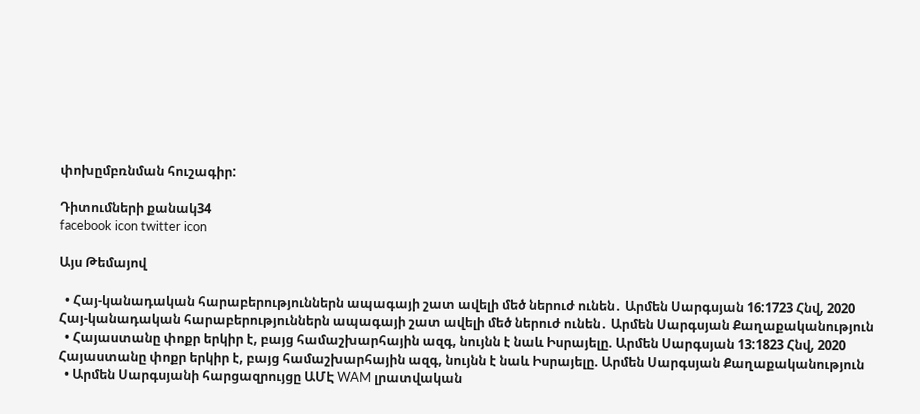փոխըմբռնման հուշագիր:

Դիտումների քանակ34
facebook icon twitter icon

Այս Թեմայով

  • Հայ-կանադական հարաբերություններն ապագայի շատ ավելի մեծ ներուժ ունեն․ Արմեն Սարգսյան 16:1723 Հնվ, 2020 Հայ-կանադական հարաբերություններն ապագայի շատ ավելի մեծ ներուժ ունեն․ Արմեն Սարգսյան Քաղաքականություն
  • Հայաստանը փոքր երկիր է, բայց համաշխարհային ազգ, նույնն է նաև Իսրայելը. Արմեն Սարգսյան 13:1823 Հնվ, 2020 Հայաստանը փոքր երկիր է, բայց համաշխարհային ազգ, նույնն է նաև Իսրայելը. Արմեն Սարգսյան Քաղաքականություն
  • Արմեն Սարգսյանի հարցազրույցը ԱՄԷ WAM լրատվական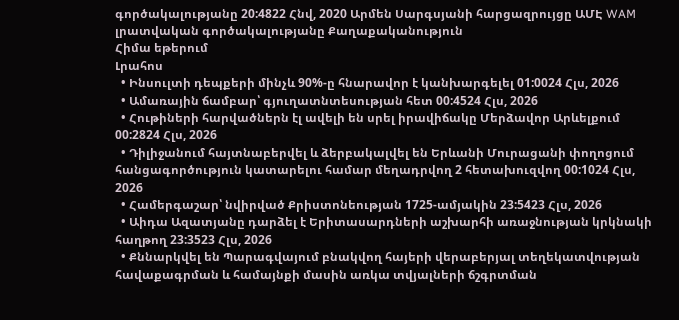գործակալությանը 20:4822 Հնվ, 2020 Արմեն Սարգսյանի հարցազրույցը ԱՄԷ WAM լրատվական գործակալությանը Քաղաքականություն
Հիմա եթերում
Լրահոս
  • Ինսուլտի դեպքերի մինչև 90%-ը հնարավոր է կանխարգելել 01:0024 Հլս, 2026
  • Ամառային ճամբար՝ գյուղատնտեսության հետ 00:4524 Հլս, 2026
  • Հութիների հարվածներն էլ ավելի են սրել իրավիճակը Մերձավոր Արևելքում 00:2824 Հլս, 2026
  • Դիլիջանում հայտնաբերվել և ձերբակալվել են Երևանի Մուրացանի փողոցում հանցագործություն կատարելու համար մեղադրվող 2 հետախուզվող 00:1024 Հլս, 2026
  • Համերգաշար՝ նվիրված Քրիստոնեության 1725-ամյակին 23:5423 Հլս, 2026
  • Աիդա Ազատյանը դարձել է Երիտասարդների աշխարհի առաջնության կրկնակի հաղթող 23:3523 Հլս, 2026
  • Քննարկվել են Պարագվայում բնակվող հայերի վերաբերյալ տեղեկատվության հավաքագրման և համայնքի մասին առկա տվյալների ճշգրտման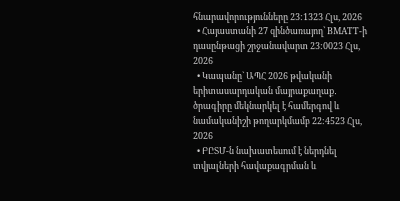հնարավորությունները 23:1323 Հլս, 2026
  • Հայաստանի 27 զինծառայող՝ BMATT-ի դասընթացի շրջանավարտ 23:0023 Հլս, 2026
  • Կապանը` ԱՊՀ 2026 թվականի երիտասարդական մայրաքաղաք․ ծրագիրը մեկնարկել է համերգով և նամականիշի թողարկմամբ 22:4523 Հլս, 2026
  • ԲԸՏՄ-ն նախատեսում է ներդնել տվյալների հավաքագրման և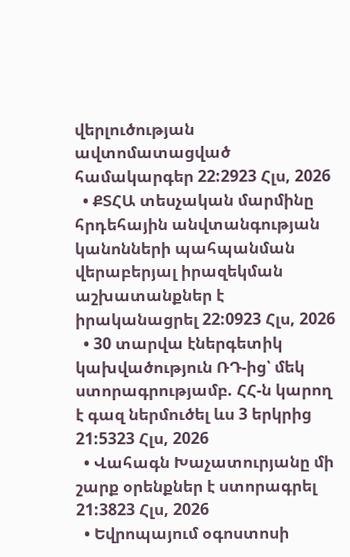վերլուծության ավտոմատացված համակարգեր 22:2923 Հլս, 2026
  • ՔՏՀԱ տեսչական մարմինը հրդեհային անվտանգության կանոնների պահպանման վերաբերյալ իրազեկման աշխատանքներ է իրականացրել 22:0923 Հլս, 2026
  • 30 տարվա էներգետիկ կախվածություն ՌԴ-ից՝ մեկ ստորագրությամբ. ՀՀ-ն կարող է գազ ներմուծել ևս 3 երկրից 21:5323 Հլս, 2026
  • Վահագն Խաչատուրյանը մի շարք օրենքներ է ստորագրել 21:3823 Հլս, 2026
  • Եվրոպայում օգոստոսի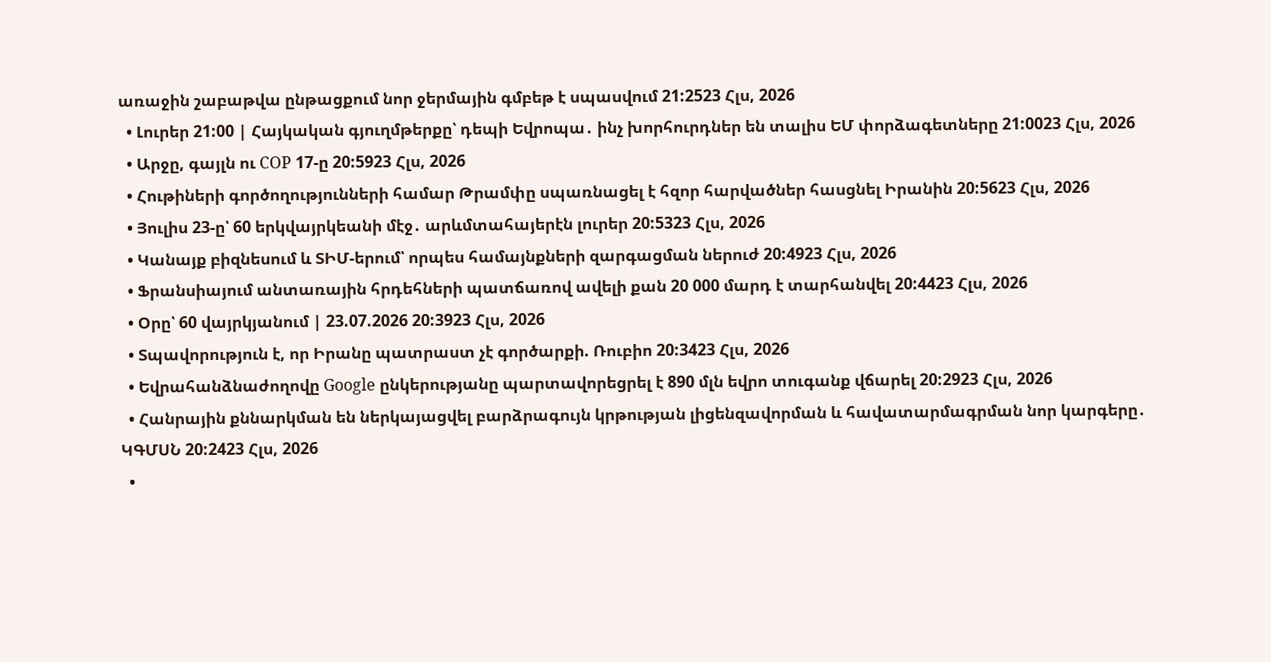առաջին շաբաթվա ընթացքում նոր ջերմային գմբեթ է սպասվում 21:2523 Հլս, 2026
  • Լուրեր 21:00 | Հայկական գյուղմթերքը՝ դեպի Եվրոպա․ ինչ խորհուրդներ են տալիս ԵՄ փորձագետները 21:0023 Հլս, 2026
  • Արջը, գայլն ու COP 17-ը 20:5923 Հլս, 2026
  • Հութիների գործողությունների համար Թրամփը սպառնացել է հզոր հարվածներ հասցնել Իրանին 20:5623 Հլս, 2026
  • Յուլիս 23-ը՝ 60 երկվայրկեանի մէջ․ արևմտահայերէն լուրեր 20:5323 Հլս, 2026
  • Կանայք բիզնեսում և ՏԻՄ-երում՝ որպես համայնքների զարգացման ներուժ 20:4923 Հլս, 2026
  • Ֆրանսիայում անտառային հրդեհների պատճառով ավելի քան 20 000 մարդ է տարհանվել 20:4423 Հլս, 2026
  • Օրը՝ 60 վայրկյանում | 23.07.2026 20:3923 Հլս, 2026
  • Տպավորություն է, որ Իրանը պատրաստ չէ գործարքի. Ռուբիո 20:3423 Հլս, 2026
  • Եվրահանձնաժողովը Google ընկերությանը պարտավորեցրել է 890 մլն եվրո տուգանք վճարել 20:2923 Հլս, 2026
  • Հանրային քննարկման են ներկայացվել բարձրագույն կրթության լիցենզավորման և հավատարմագրման նոր կարգերը․ ԿԳՄՍՆ 20:2423 Հլս, 2026
  •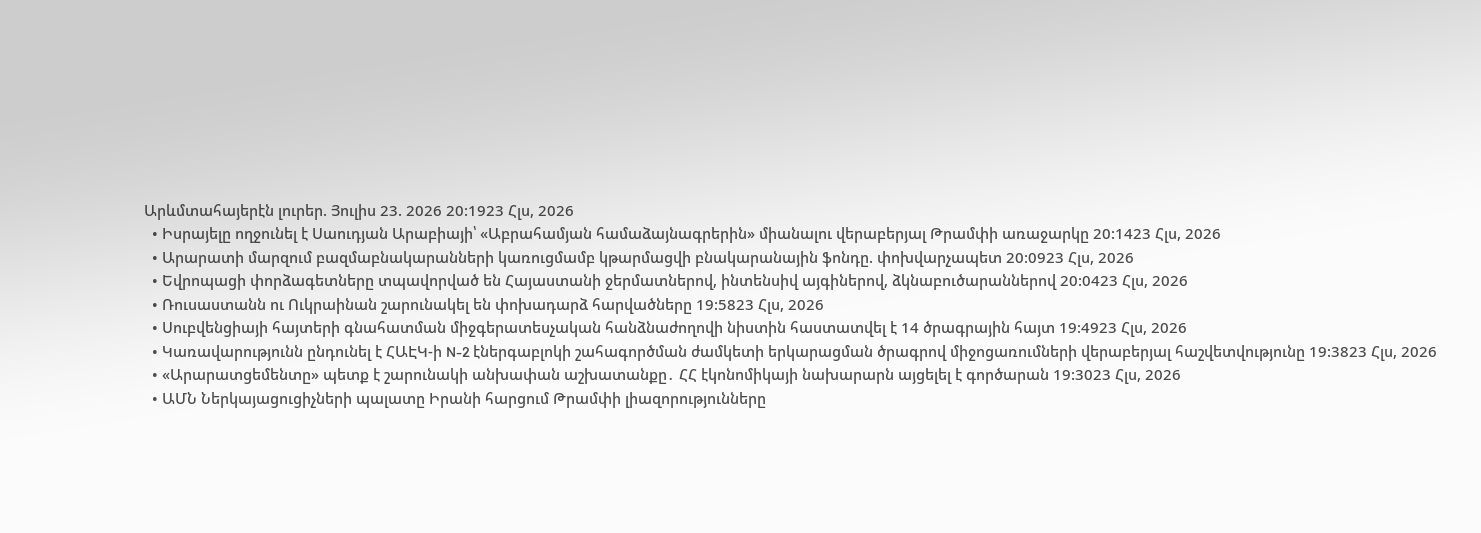Արևմտահայերէն լուրեր. Յուլիս 23. 2026 20:1923 Հլս, 2026
  • Իսրայելը ողջունել է Սաուդյան Արաբիայի՝ «Աբրահամյան համաձայնագրերին» միանալու վերաբերյալ Թրամփի առաջարկը 20:1423 Հլս, 2026
  • Արարատի մարզում բազմաբնակարանների կառուցմամբ կթարմացվի բնակարանային ֆոնդը. փոխվարչապետ 20:0923 Հլս, 2026
  • Եվրոպացի փորձագետները տպավորված են Հայաստանի ջերմատներով, ինտենսիվ այգիներով, ձկնաբուծարաններով 20:0423 Հլս, 2026
  • Ռուսաստանն ու Ուկրաինան շարունակել են փոխադարձ հարվածները 19:5823 Հլս, 2026
  • Սուբվենցիայի հայտերի գնահատման միջգերատեսչական հանձնաժողովի նիստին հաստատվել է 14 ծրագրային հայտ 19:4923 Հլս, 2026
  • Կառավարությունն ընդունել է ՀԱԷԿ-ի N-2 էներգաբլոկի շահագործման ժամկետի երկարացման ծրագրով միջոցառումների վերաբերյալ հաշվետվությունը 19:3823 Հլս, 2026
  • «Արարատցեմենտը» պետք է շարունակի անխափան աշխատանքը․ ՀՀ էկոնոմիկայի նախարարն այցելել է գործարան 19:3023 Հլս, 2026
  • ԱՄՆ Ներկայացուցիչների պալատը Իրանի հարցում Թրամփի լիազորությունները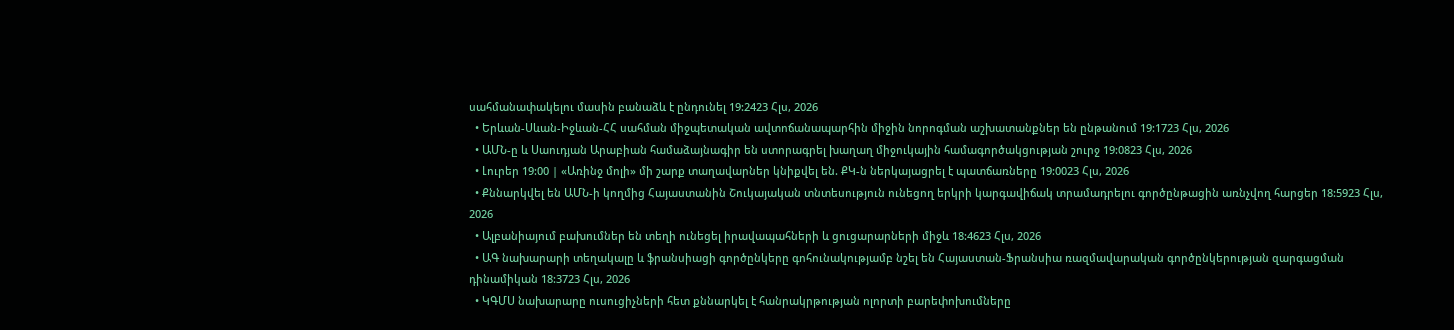սահմանափակելու մասին բանաձև է ընդունել 19:2423 Հլս, 2026
  • Երևան-Սևան-Իջևան-ՀՀ սահման միջպետական ավտոճանապարհին միջին նորոգման աշխատանքներ են ընթանում 19:1723 Հլս, 2026
  • ԱՄՆ-ը և Սաուդյան Արաբիան համաձայնագիր են ստորագրել խաղաղ միջուկային համագործակցության շուրջ 19:0823 Հլս, 2026
  • Լուրեր 19:00 | «Առինջ մոլի» մի շարք տաղավարներ կնիքվել են. ՔԿ-ն ներկայացրել է պատճառները 19:0023 Հլս, 2026
  • Քննարկվել են ԱՄՆ-ի կողմից Հայաստանին Շուկայական տնտեսություն ունեցող երկրի կարգավիճակ տրամադրելու գործընթացին առնչվող հարցեր 18:5923 Հլս, 2026
  • Ալբանիայում բախումներ են տեղի ունեցել իրավապահների և ցուցարարների միջև 18:4623 Հլս, 2026
  • ԱԳ նախարարի տեղակալը և ֆրանսիացի գործընկերը գոհունակությամբ նշել են Հայաստան-Ֆրանսիա ռազմավարական գործընկերության զարգացման դինամիկան 18:3723 Հլս, 2026
  • ԿԳՄՍ նախարարը ուսուցիչների հետ քննարկել է հանրակրթության ոլորտի բարեփոխումները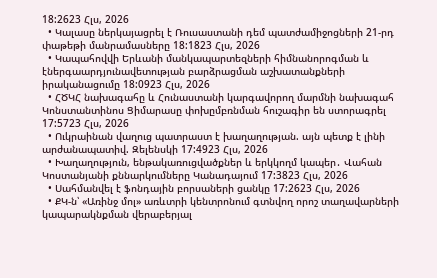18:2623 Հլս, 2026
  • Կալասը ներկայացրել է Ռուսաստանի դեմ պատժամիջոցների 21-րդ փաթեթի մանրամասները 18:1823 Հլս, 2026
  • Կապահովվի Երևանի մանկապարտեզների հիմնանորոգման և էներգաարդյունավետության բարձրացման աշխատանքների իրականացումը 18:0923 Հլս, 2026
  • ՀԾԿՀ նախագահը և Հունաստանի կարգավորող մարմնի նախագահ Կոնստանտինոս Ցիմարասը փոխըմբռնման հուշագիր են ստորագրել 17:5723 Հլս, 2026
  • Ուկրաինան վաղուց պատրաստ է խաղաղության. այն պետք է լինի արժանապատիվ. Զելենսկի 17:4923 Հլս, 2026
  • Խաղաղություն, ենթակառուցվածքներ և երկկողմ կապեր․ Վահան Կոստանյանի քննարկումները Կանադայում 17:3823 Հլս, 2026
  • Սահմանվել է ֆոնդային բորսաների ցանկը 17:2623 Հլս, 2026
  • ՔԿ-ն՝ «Առինջ մոլ» առևտրի կենտրոնում գտնվող որոշ տաղավարների կապարակնքման վերաբերյալ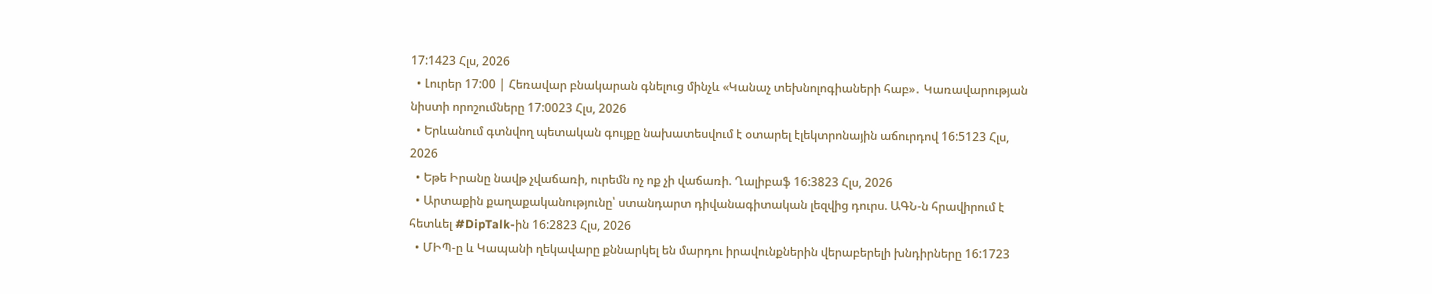17:1423 Հլս, 2026
  • Լուրեր 17:00 | Հեռավար բնակարան գնելուց մինչև «Կանաչ տեխնոլոգիաների հաբ»․ Կառավարության նիստի որոշումները 17:0023 Հլս, 2026
  • Երևանում գտնվող պետական գույքը նախատեսվում է օտարել էլեկտրոնային աճուրդով 16:5123 Հլս, 2026
  • Եթե Իրանը նավթ չվաճառի, ուրեմն ոչ ոք չի վաճառի. Ղալիբաֆ 16:3823 Հլս, 2026
  • Արտաքին քաղաքականությունը՝ ստանդարտ դիվանագիտական լեզվից դուրս. ԱԳՆ-ն հրավիրում է հետևել #DipTalk-ին 16:2823 Հլս, 2026
  • ՄԻՊ-ը և Կապանի ղեկավարը քննարկել են մարդու իրավունքներին վերաբերելի խնդիրները 16:1723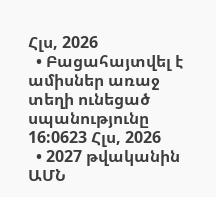Հլս, 2026
  • Բացահայտվել է ամիսներ առաջ տեղի ունեցած սպանությունը 16:0623 Հլս, 2026
  • 2027 թվականին ԱՄՆ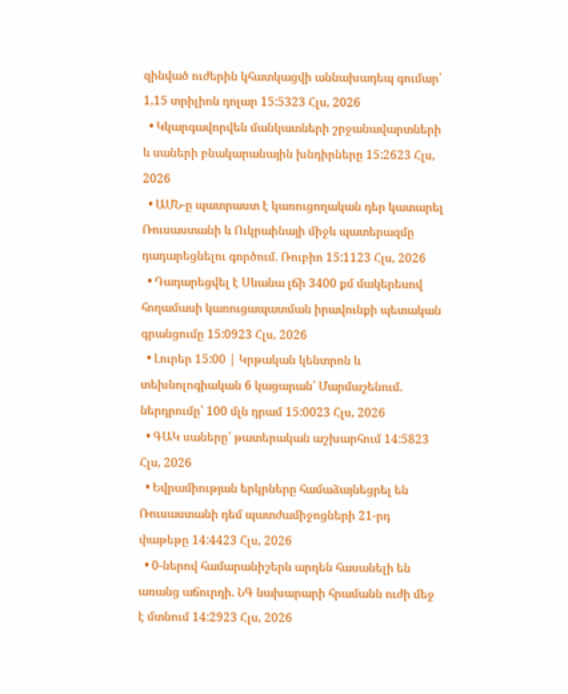զինված ուժերին կհատկացվի աննախադեպ գումար՝ 1,15 տրիլիոն դոլար 15:5323 Հլս, 2026
  • Կկարգավորվեն մանկատների շրջանավարտների և սաների բնակարանային խնդիրները 15:2623 Հլս, 2026
  • ԱՄՆ-ը պատրաստ է կառուցողական դեր կատարել Ռուսաստանի և Ուկրաինայի միջև պատերազմը դադարեցնելու գործում. Ռուբիո 15:1123 Հլս, 2026
  • Դադարեցվել է Սևանա լճի 3400 քմ մակերեսով հողամասի կառուցապատման իրավունքի պետական գրանցումը 15:0923 Հլս, 2026
  • Լուրեր 15:00 | Կրթական կենտրոն և տեխնոլոգիական 6 կացարան՝ Մարմաշենում. ներդրումը՝ 100 մլն դրամ 15:0023 Հլս, 2026
  • ԳԱԿ սաները՝ թատերական աշխարհում 14:5823 Հլս, 2026
  • Եվրամիության երկրները համաձայնեցրել են Ռուսաստանի դեմ պատժամիջոցների 21-րդ փաթեթը 14:4423 Հլս, 2026
  • 0-ներով համարանիշերն արդեն հասանելի են առանց աճուրդի. ՆԳ նախարարի հրամանն ուժի մեջ է մտնում 14:2923 Հլս, 2026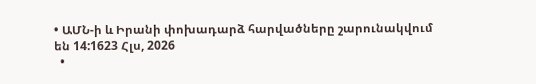• ԱՄՆ-ի և Իրանի փոխադարձ հարվածները շարունակվում են 14:1623 Հլս, 2026
  •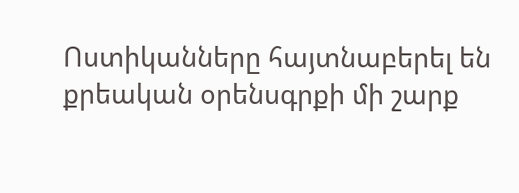Ոստիկանները հայտնաբերել են քրեական օրենսգրքի մի շարք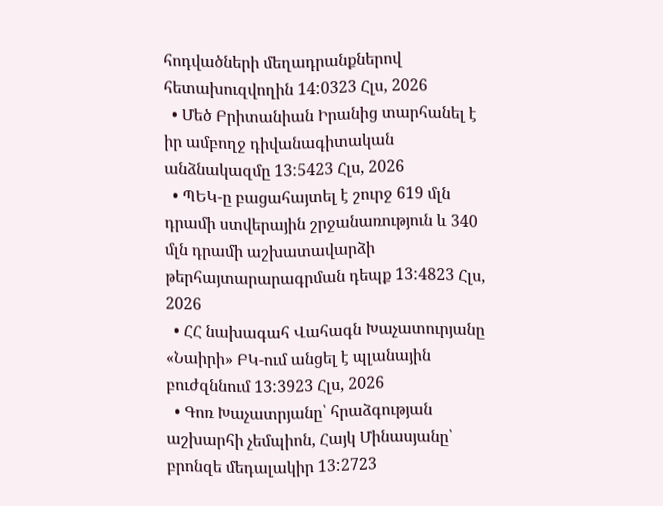հոդվածների մեղադրանքներով հետախուզվողին 14:0323 Հլս, 2026
  • Մեծ Բրիտանիան Իրանից տարհանել է իր ամբողջ դիվանագիտական անձնակազմը 13:5423 Հլս, 2026
  • ՊԵԿ-ը բացահայտել է շուրջ 619 մլն դրամի ստվերային շրջանառություն և 340 մլն դրամի աշխատավարձի թերհայտարարագրման դեպք 13:4823 Հլս, 2026
  • ՀՀ նախագահ Վահագն Խաչատուրյանը «Նաիրի» ԲԿ-ում անցել է պլանային բուժզննում 13:3923 Հլս, 2026
  • Գոռ Խաչատրյանը՝ հրաձգության աշխարհի չեմպիոն, Հայկ Մինասյանը՝ բրոնզե մեդալակիր 13:2723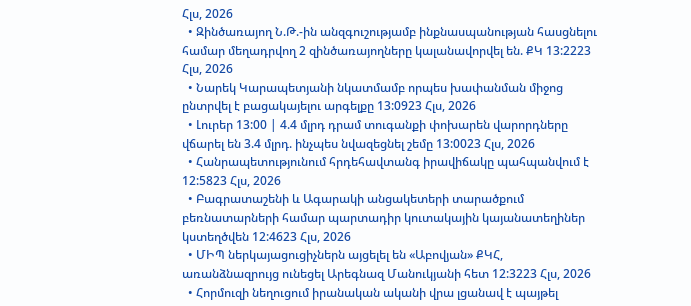Հլս, 2026
  • Զինծառայող Ն.Թ.-ին անզգուշությամբ ինքնասպանության հասցնելու համար մեղադրվող 2 զինծառայողները կալանավորվել են. ՔԿ 13:2223 Հլս, 2026
  • Նարեկ Կարապետյանի նկատմամբ որպես խափանման միջոց ընտրվել է բացակայելու արգելքը 13:0923 Հլս, 2026
  • Լուրեր 13:00 | 4.4 մլրդ դրամ տուգանքի փոխարեն վարորդները վճարել են 3.4 մլրդ. ինչպես նվազեցնել շեմը 13:0023 Հլս, 2026
  • Հանրապետությունում հրդեհավտանգ իրավիճակը պահպանվում է 12:5823 Հլս, 2026
  • Բագրատաշենի և Ագարակի անցակետերի տարածքում բեռնատարների համար պարտադիր կուտակային կայանատեղիներ կստեղծվեն 12:4623 Հլս, 2026
  • ՄԻՊ ներկայացուցիչներն այցելել են «Աբովյան» ՔԿՀ, առանձնազրույց ունեցել Արեգնազ Մանուկյանի հետ 12:3223 Հլս, 2026
  • Հորմուզի նեղուցում իրանական ականի վրա լցանավ է պայթել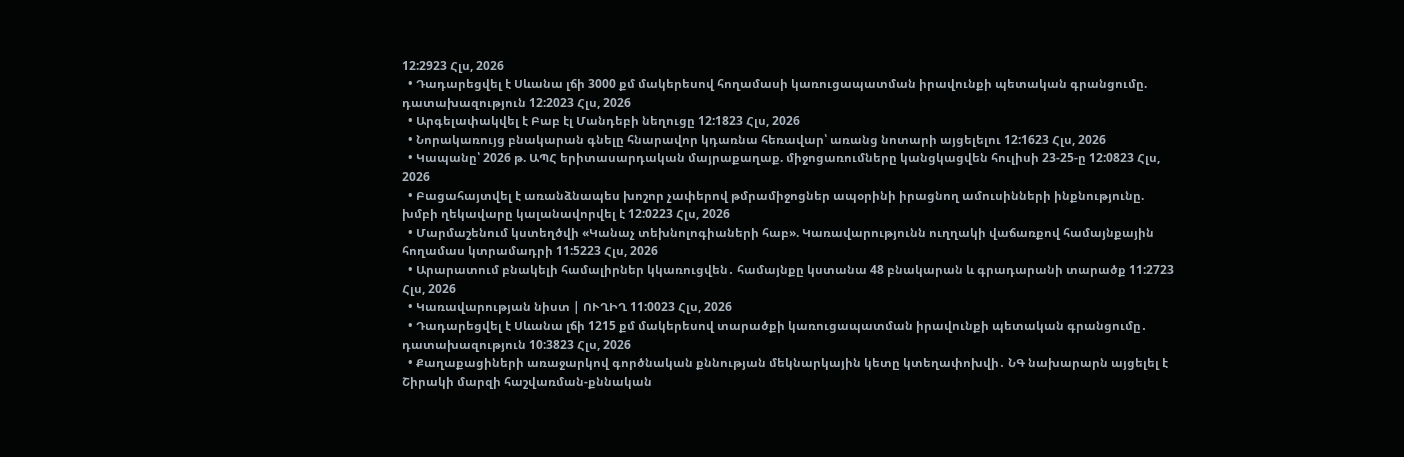12:2923 Հլս, 2026
  • Դադարեցվել է Սևանա լճի 3000 քմ մակերեսով հողամասի կառուցապատման իրավունքի պետական գրանցումը. դատախազություն 12:2023 Հլս, 2026
  • Արգելափակվել է Բաբ էլ Մանդեբի նեղուցը 12:1823 Հլս, 2026
  • Նորակառույց բնակարան գնելը հնարավոր կդառնա հեռավար՝ առանց նոտարի այցելելու 12:1623 Հլս, 2026
  • Կապանը՝ 2026 թ. ԱՊՀ երիտասարդական մայրաքաղաք. միջոցառումները կանցկացվեն հուլիսի 23-25-ը 12:0823 Հլս, 2026
  • Բացահայտվել է առանձնապես խոշոր չափերով թմրամիջոցներ ապօրինի իրացնող ամուսինների ինքնությունը. խմբի ղեկավարը կալանավորվել է 12:0223 Հլս, 2026
  • Մարմաշենում կստեղծվի «Կանաչ տեխնոլոգիաների հաբ». Կառավարությունն ուղղակի վաճառքով համայնքային հողամաս կտրամադրի 11:5223 Հլս, 2026
  • Արարատում բնակելի համալիրներ կկառուցվեն․ համայնքը կստանա 48 բնակարան և գրադարանի տարածք 11:2723 Հլս, 2026
  • Կառավարության նիստ | ՈՒՂԻՂ 11:0023 Հլս, 2026
  • Դադարեցվել է Սևանա լճի 1215 քմ մակերեսով տարածքի կառուցապատման իրավունքի պետական գրանցումը․ դատախազություն 10:3823 Հլս, 2026
  • Քաղաքացիների առաջարկով գործնական քննության մեկնարկային կետը կտեղափոխվի․ ՆԳ նախարարն այցելել է Շիրակի մարզի հաշվառման-քննական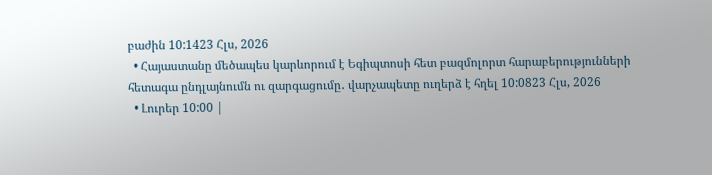բաժին 10:1423 Հլս, 2026
  • Հայաստանը մեծապես կարևորում է Եգիպտոսի հետ բազմոլորտ հարաբերությունների հետագա ընդլայնումն ու զարգացումը․ վարչապետը ուղերձ է հղել 10:0823 Հլս, 2026
  • Լուրեր 10:00 |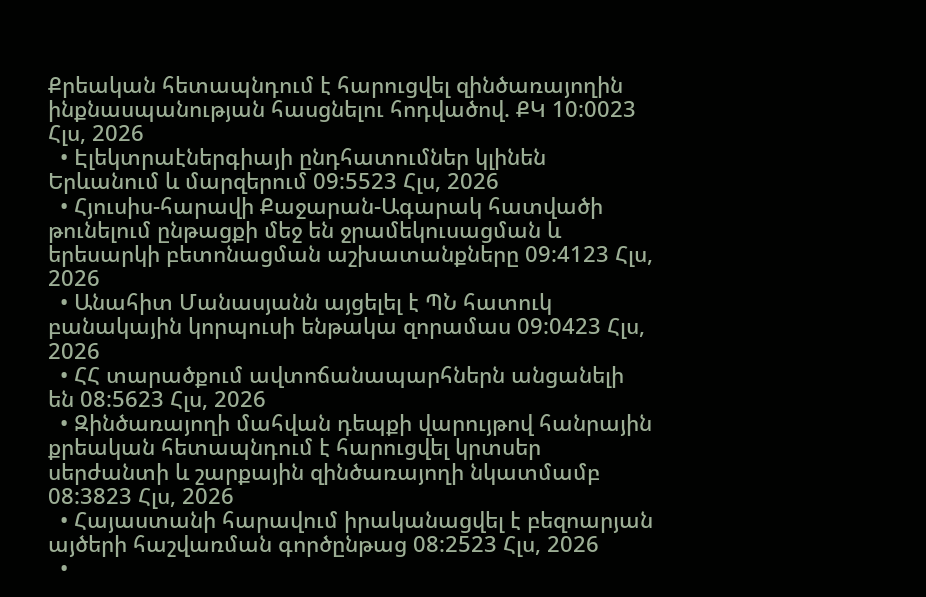Քրեական հետապնդում է հարուցվել զինծառայողին ինքնասպանության հասցնելու հոդվածով. ՔԿ 10:0023 Հլս, 2026
  • Էլեկտրաէներգիայի ընդհատումներ կլինեն Երևանում և մարզերում 09:5523 Հլս, 2026
  • Հյուսիս-հարավի Քաջարան-Ագարակ հատվածի թունելում ընթացքի մեջ են ջրամեկուսացման և երեսարկի բետոնացման աշխատանքները 09:4123 Հլս, 2026
  • Անահիտ Մանասյանն այցելել է ՊՆ հատուկ բանակային կորպուսի ենթակա զորամաս 09:0423 Հլս, 2026
  • ՀՀ տարածքում ավտոճանապարհներն անցանելի են 08:5623 Հլս, 2026
  • Զինծառայողի մահվան դեպքի վարույթով հանրային քրեական հետապնդում է հարուցվել կրտսեր սերժանտի և շարքային զինծառայողի նկատմամբ 08:3823 Հլս, 2026
  • Հայաստանի հարավում իրականացվել է բեզոարյան այծերի հաշվառման գործընթաց 08:2523 Հլս, 2026
  •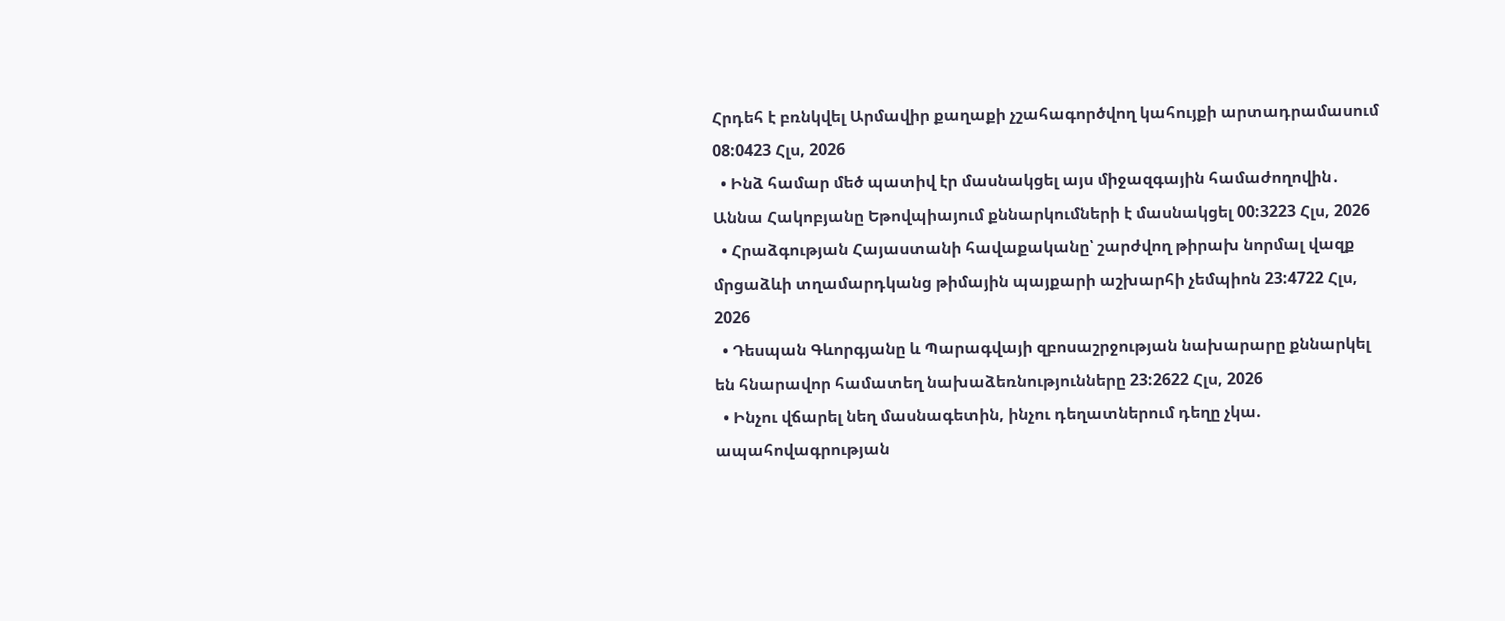Հրդեհ է բռնկվել Արմավիր քաղաքի չշահագործվող կահույքի արտադրամասում 08:0423 Հլս, 2026
  • Ինձ համար մեծ պատիվ էր մասնակցել այս միջազգային համաժողովին․ Աննա Հակոբյանը Եթովպիայում քննարկումների է մասնակցել 00:3223 Հլս, 2026
  • Հրաձգության Հայաստանի հավաքականը՝ շարժվող թիրախ նորմալ վազք մրցաձևի տղամարդկանց թիմային պայքարի աշխարհի չեմպիոն 23:4722 Հլս, 2026
  • Դեսպան Գևորգյանը և Պարագվայի զբոսաշրջության նախարարը քննարկել են հնարավոր համատեղ նախաձեռնությունները 23:2622 Հլս, 2026
  • Ինչու վճարել նեղ մասնագետին, ինչու դեղատներում դեղը չկա. ապահովագրության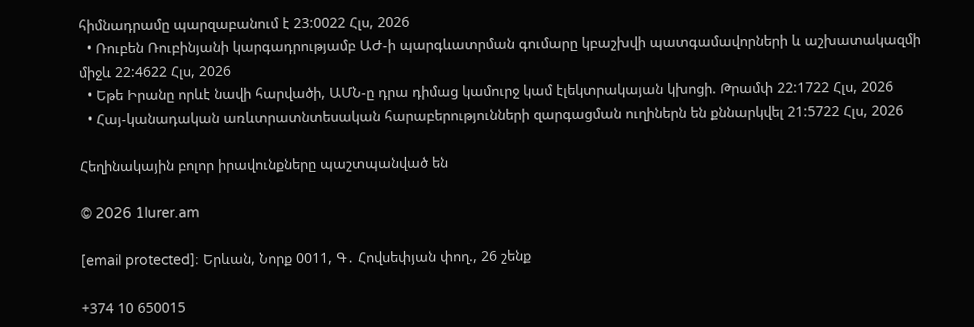հիմնադրամը պարզաբանում է 23:0022 Հլս, 2026
  • Ռուբեն Ռուբինյանի կարգադրությամբ ԱԺ-ի պարգևատրման գումարը կբաշխվի պատգամավորների և աշխատակազմի միջև 22:4622 Հլս, 2026
  • Եթե Իրանը որևէ նավի հարվածի, ԱՄՆ-ը դրա դիմաց կամուրջ կամ էլեկտրակայան կխոցի. Թրամփ 22:1722 Հլս, 2026
  • Հայ-կանադական առևտրատնտեսական հարաբերությունների զարգացման ուղիներն են քննարկվել 21:5722 Հլս, 2026

Հեղինակային բոլոր իրավունքները պաշտպանված են

© 2026 1lurer.am

[email protected]։ Երևան, Նորք 0011, Գ․ Հովսեփյան փող., 26 շենք

+374 10 650015